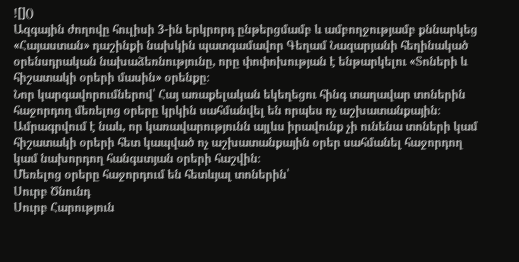![]()
Ազգային ժողովը հուլիսի 3-ին երկրորդ ընթերցմամբ և ամբողջությամբ քննարկեց «Հայաստան» դաշինքի նախկին պատգամավոր Գեղամ Նազարյանի հեղինակած օրենսդրական նախաձեռնությունը, որը փոփոխության է ենթարկելու «Տոների և հիշատակի օրերի մասին» օրենքը։
Նոր կարգավորումներով՝ Հայ առաքելական եկեղեցու հինգ տաղավար տոներին հաջորդող մեռելոց օրերը կրկին սահմանվել են որպես ոչ աշխատանքային։ Ամրագրվում է նաև, որ կառավարությունն այլևս իրավունք չի ունենա տոների կամ հիշատակի օրերի հետ կապված ոչ աշխատանքային օրեր սահմանել հաջորդող կամ նախորդող հանգստյան օրերի հաշվին։
Մեռելոց օրերը հաջորդում են հետևյալ տոներին՝
Սուրբ Ծնունդ
Սուրբ Հարություն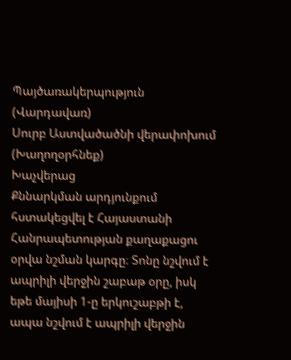Պայծառակերպություն (Վարդավառ)
Սուրբ Աստվածածնի վերափոխում (Խաղողօրհնեք)
Խաչվերաց
Քննարկման արդյունքում հստակեցվել է Հայաստանի Հանրապետության քաղաքացու օրվա նշման կարգը։ Տոնը նշվում է ապրիլի վերջին շաբաթ օրը, իսկ եթե մայիսի 1-ը երկուշաբթի է, ապա նշվում է ապրիլի վերջին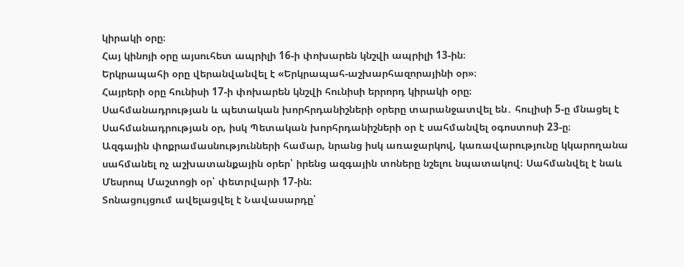կիրակի օրը։
Հայ կինոյի օրը այսուհետ ապրիլի 16-ի փոխարեն կնշվի ապրիլի 13-ին։
Երկրապահի օրը վերանվանվել է «Երկրապահ-աշխարհազորայինի օր»։
Հայրերի օրը հունիսի 17-ի փոխարեն կնշվի հունիսի երրորդ կիրակի օրը։
Սահմանադրության և պետական խորհրդանիշների օրերը տարանջատվել են․ հուլիսի 5-ը մնացել է Սահմանադրության օր, իսկ Պետական խորհրդանիշների օր է սահմանվել օգոստոսի 23-ը։
Ազգային փոքրամասնությունների համար, նրանց իսկ առաջարկով, կառավարությունը կկարողանա սահմանել ոչ աշխատանքային օրեր՝ իրենց ազգային տոները նշելու նպատակով։ Սահմանվել է նաև Մեսրոպ Մաշտոցի օր՝ փետրվարի 17-ին։
Տոնացույցում ավելացվել է Նավասարդը՝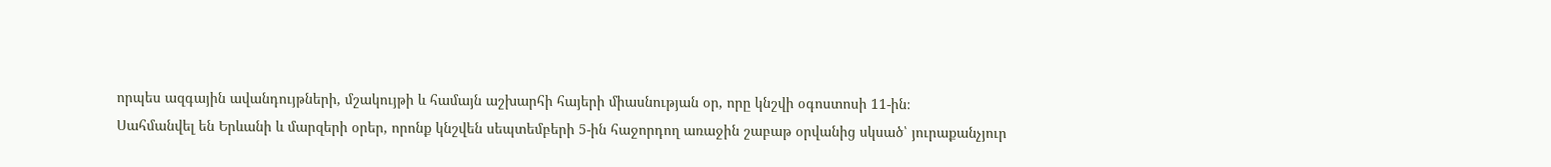որպես ազգային ավանդույթների, մշակույթի և համայն աշխարհի հայերի միասնության օր, որը կնշվի օգոստոսի 11-ին։
Սահմանվել են Երևանի և մարզերի օրեր, որոնք կնշվեն սեպտեմբերի 5-ին հաջորդող առաջին շաբաթ օրվանից սկսած՝ յուրաքանչյուր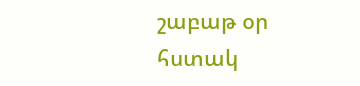շաբաթ օր հստակ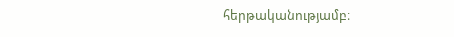հերթականությամբ։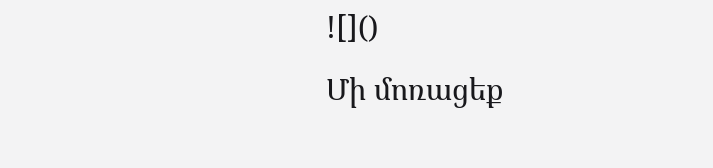![]()
Մի մոռացեք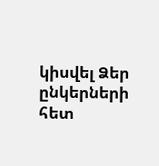կիսվել Ձեր ընկերների հետ